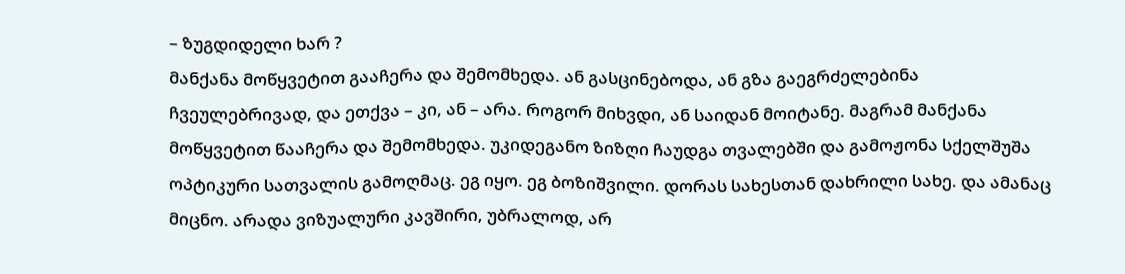– ზუგდიდელი ხარ ?
მანქანა მოწყვეტით გააჩერა და შემომხედა. ან გასცინებოდა, ან გზა გაეგრძელებინა ჩვეულებრივად, და ეთქვა – კი, ან – არა. როგორ მიხვდი, ან საიდან მოიტანე. მაგრამ მანქანა მოწყვეტით წააჩერა და შემომხედა. უკიდეგანო ზიზღი ჩაუდგა თვალებში და გამოჟონა სქელშუშა ოპტიკური სათვალის გამოღმაც. ეგ იყო. ეგ ბოზიშვილი. დორას სახესთან დახრილი სახე. და ამანაც მიცნო. არადა ვიზუალური კავშირი, უბრალოდ, არ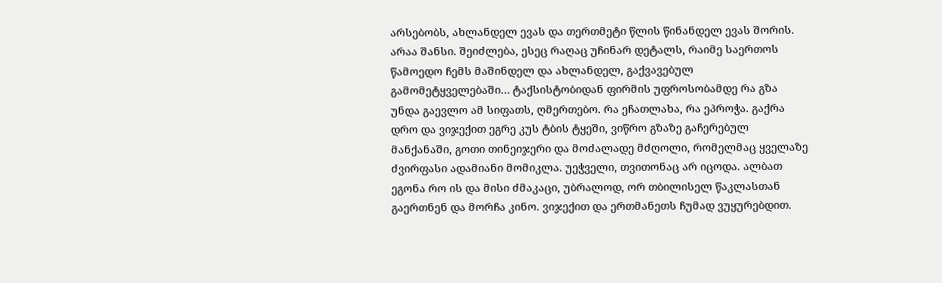არსებობს, ახლანდელ ევას და თერთმეტი წლის წინანდელ ევას შორის. არაა შანსი. შეიძლება, ესეც რაღაც უჩინარ დეტალს, რაიმე საერთოს წამოედო ჩემს მაშინდელ და ახლანდელ, გაქვავებულ გამომეტყველებაში… ტაქსისტობიდან ფირმის უფროსობამდე რა გზა უნდა გაევლო ამ სიფათს, ღმერთებო. რა ეჩათლახა, რა ეპროჭა. გაქრა დრო და ვიჯექით ეგრე კუს ტბის ტყეში, ვიწრო გზაზე გაჩერებულ მანქანაში, გოთი თინეიჯერი და მოძალადე მძღოლი, რომელმაც ყველაზე ძვირფასი ადამიანი მომიკლა. უეჭველი, თვითონაც არ იცოდა. ალბათ ეგონა რო ის და მისი ძმაკაცი, უბრალოდ, ორ თბილისელ წაკლასთან გაერთნენ და მორჩა კინო. ვიჯექით და ერთმანეთს ჩუმად ვუყურებდით.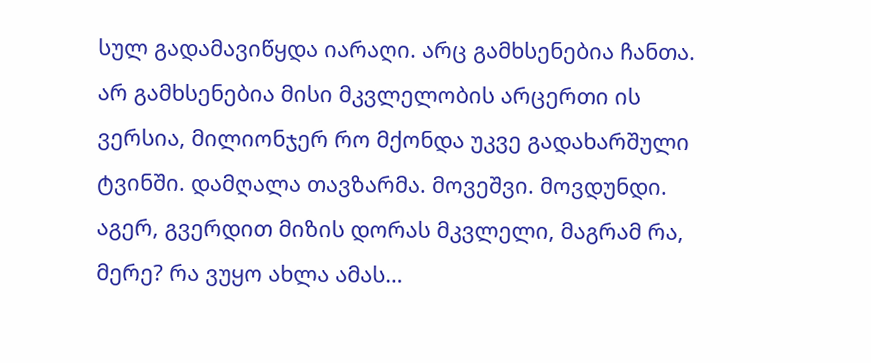სულ გადამავიწყდა იარაღი. არც გამხსენებია ჩანთა. არ გამხსენებია მისი მკვლელობის არცერთი ის ვერსია, მილიონჯერ რო მქონდა უკვე გადახარშული ტვინში. დამღალა თავზარმა. მოვეშვი. მოვდუნდი. აგერ, გვერდით მიზის დორას მკვლელი, მაგრამ რა, მერე? რა ვუყო ახლა ამას…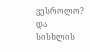ვესროლო? და სისხლის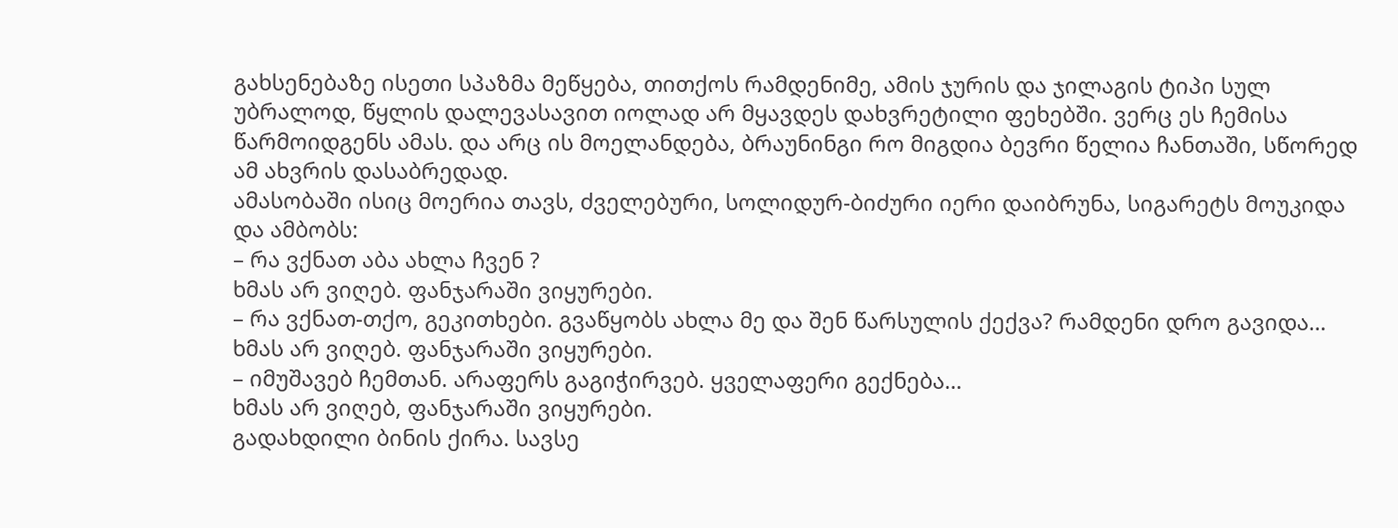გახსენებაზე ისეთი სპაზმა მეწყება, თითქოს რამდენიმე, ამის ჯურის და ჯილაგის ტიპი სულ უბრალოდ, წყლის დალევასავით იოლად არ მყავდეს დახვრეტილი ფეხებში. ვერც ეს ჩემისა წარმოიდგენს ამას. და არც ის მოელანდება, ბრაუნინგი რო მიგდია ბევრი წელია ჩანთაში, სწორედ ამ ახვრის დასაბრედად.
ამასობაში ისიც მოერია თავს, ძველებური, სოლიდურ-ბიძური იერი დაიბრუნა, სიგარეტს მოუკიდა და ამბობს:
– რა ვქნათ აბა ახლა ჩვენ ?
ხმას არ ვიღებ. ფანჯარაში ვიყურები.
– რა ვქნათ-თქო, გეკითხები. გვაწყობს ახლა მე და შენ წარსულის ქექვა? რამდენი დრო გავიდა…
ხმას არ ვიღებ. ფანჯარაში ვიყურები.
– იმუშავებ ჩემთან. არაფერს გაგიჭირვებ. ყველაფერი გექნება…
ხმას არ ვიღებ, ფანჯარაში ვიყურები.
გადახდილი ბინის ქირა. სავსე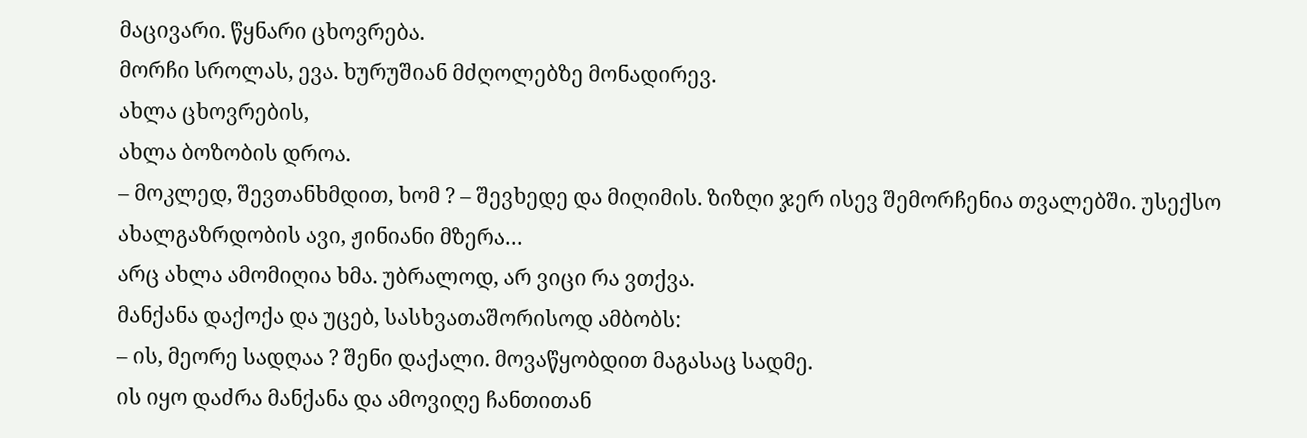მაცივარი. წყნარი ცხოვრება.
მორჩი სროლას, ევა. ხურუშიან მძღოლებზე მონადირევ.
ახლა ცხოვრების,
ახლა ბოზობის დროა.
– მოკლედ, შევთანხმდით, ხომ ? – შევხედე და მიღიმის. ზიზღი ჯერ ისევ შემორჩენია თვალებში. უსექსო ახალგაზრდობის ავი, ჟინიანი მზერა…
არც ახლა ამომიღია ხმა. უბრალოდ, არ ვიცი რა ვთქვა.
მანქანა დაქოქა და უცებ, სასხვათაშორისოდ ამბობს:
– ის, მეორე სადღაა ? შენი დაქალი. მოვაწყობდით მაგასაც სადმე.
ის იყო დაძრა მანქანა და ამოვიღე ჩანთითან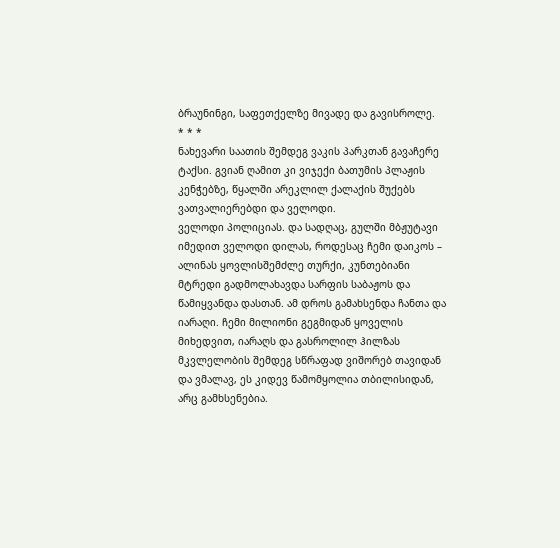ბრაუნინგი, საფეთქელზე მივადე და გავისროლე.
* * *
ნახევარი საათის შემდეგ ვაკის პარკთან გავაჩერე ტაქსი. გვიან ღამით კი ვიჯექი ბათუმის პლაჟის კენჭებზე, წყალში არეკლილ ქალაქის შუქებს ვათვალიერებდი და ველოდი.
ველოდი პოლიციას. და სადღაც, გულში მბჟუტავი იმედით ველოდი დილას, როდესაც ჩემი დაიკოს – ალინას ყოვლისშემძლე თურქი, კუნთებიანი მტრედი გადმოლახავდა სარფის საბაჟოს და წამიყვანდა დასთან. ამ დროს გამახსენდა ჩანთა და იარაღი. ჩემი მილიონი გეგმიდან ყოველის მიხედვით, იარაღს და გასროლილ ჰილზას მკვლელობის შემდეგ სწრაფად ვიშორებ თავიდან და ვმალავ, ეს კიდევ წამომყოლია თბილისიდან, არც გამხსენებია.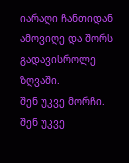იარაღი ჩანთიდან ამოვიღე და შორს გადავისროლე ზღვაში.
შენ უკვე მორჩი.
შენ უკვე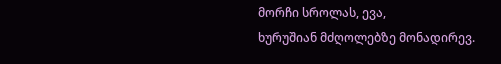მორჩი სროლას, ევა,
ხურუშიან მძღოლებზე მონადირევ.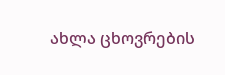ახლა ცხოვრების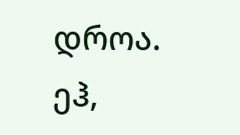დროა.
ეჰ,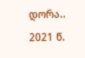დორა..
2021 წ.